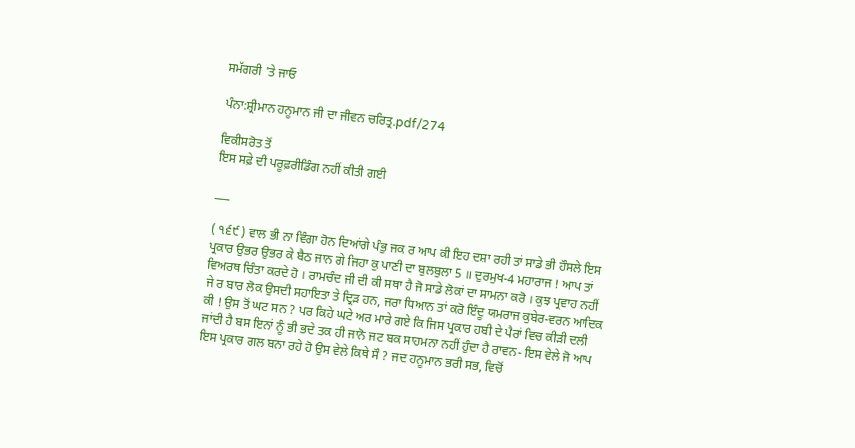ਸਮੱਗਰੀ 'ਤੇ ਜਾਓ

ਪੰਨਾ:ਸ਼੍ਰੀਮਾਨ ਹਨੂਮਾਨ ਜੀ ਦਾ ਜੀਵਨ ਚਰਿਤ੍ਰ.pdf/274

ਵਿਕੀਸਰੋਤ ਤੋਂ
ਇਸ ਸਫ਼ੇ ਦੀ ਪਰੂਫ਼ਰੀਡਿੰਗ ਨਹੀਂ ਕੀਤੀ ਗਈ

___

( ੧੬੯ ) ਵਾਲ ਭੀ ਨਾ ਵਿੰਗਾ ਹੋਨ ਦਿਆਂਗੇ ਪੰਭੁ ਜਕ ਰ ਆਪ ਕੀ ਇਹ ਦਸ਼ਾ ਰਹੀ ਤਾਂ ਸਾਡੇ ਭੀ ਹੌਸਲੇ ਇਸ ਪ੍ਰਕਾਰ ਉਭਰ ਉਭਰ ਕੇ ਬੈਠ ਜਾਨ ਗੇ ਜਿਹਾ ਕੁ ਪਾਣੀ ਦਾ ਬੁਲਬੁਲਾ 5 ॥ ਦੁਰਮੁਖ-4 ਮਹਾਰਾਜ ! ਆਪ ਤਾਂ ਵਿਅਰਥ ਚਿੰਤਾ ਕਰਦੇ ਹੋ । ਰਾਮਚੰਦ ਜੀ ਦੀ ਕੀ ਸਥਾ ਹੈ ਜੋ ਸਾਡੇ ਲੋਕਾਂ ਦਾ ਸਾਮਨਾ ਕਰੋ । ਕੁਝ ਪ੍ਰਵਾਹ ਨਹੀਂ ਜੇ ਰ ਬਾਰ ਲੋਕ ਉਸਦੀ ਸਹਾਇਤਾ ਤੇ ਦ੍ਰਿੜ ਹਨ, ਜਰਾ ਧਿਆਨ ਤਾਂ ਕਰੋ ਇੰਦੂ ਯਮਰਾਜ ਕੁਬੇਰ-ਵਰਨ ਆਦਿਕ ਕੀ ! ਉਸ ਤੋਂ ਘਟ ਸਨ ? ਪਰ ਕਿਹੇ ਘਟੇ ਅਰ ਮਾਰੇ ਗਏ ਕਿ ਜਿਸ ਪ੍ਰਕਾਰ ਹਬੀ ਦੇ ਪੈਰਾਂ ਵਿਚ ਕੀੜੀ ਦਲੀ ਜਾਂਦੀ ਹੈ ਬਸ ਇਨਾਂ ਨੂੰ ਭੀ ਭਦੇ ਤਕ ਹੀ ਜਾਨੋ ਜਟ ਬਕ ਸਾਹਮਨਾ ਨਹੀਂ ਹੁੰਦਾ ਹੈ ਰਾਵਨ- ਇਸ ਵੇਲੇ ਜੋ ਆਪ ਇਸ ਪ੍ਰਕਾਰ ਗਲ ਬਨਾ ਰਹੇ ਹੋ ਉਸ ਵੇਲੇ ਕਿਥੇ ਸੌ ? ਜਦ ਹਨੂਮਾਨ ਭਰੀ ਸਭ, ਵਿਚੋਂ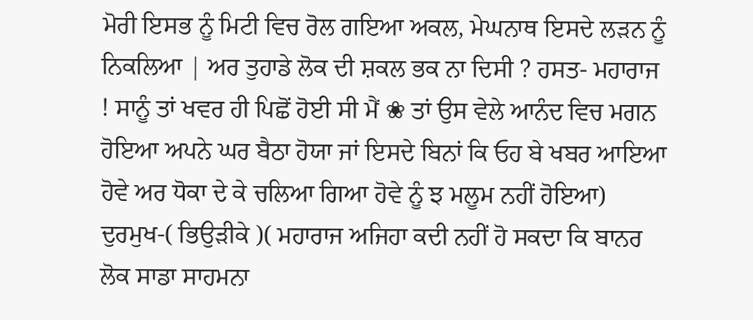ਮੋਰੀ ਇਸਭ ਨੂੰ ਮਿਟੀ ਵਿਚ ਰੋਲ ਗਇਆ ਅਕਲ, ਮੇਘਨਾਥ ਇਸਦੇ ਲੜਨ ਨੂੰ ਨਿਕਲਿਆ | ਅਰ ਤੁਹਾਡੇ ਲੋਕ ਦੀ ਸ਼ਕਲ ਭਕ ਨਾ ਦਿਸੀ ? ਹਸਤ- ਮਹਾਰਾਜ ! ਸਾਨੂੰ ਤਾਂ ਖਵਰ ਹੀ ਪਿਛੋਂ ਹੋਈ ਸੀ ਮੈਂ ❀ ਤਾਂ ਉਸ ਵੇਲੇ ਆਨੰਦ ਵਿਚ ਮਗਨ ਹੋਇਆ ਅਪਨੇ ਘਰ ਬੈਠਾ ਹੋਯਾ ਜਾਂ ਇਸਦੇ ਬਿਨਾਂ ਕਿ ਓਹ ਬੇ ਖਬਰ ਆਇਆ ਹੋਵੇ ਅਰ ਧੋਕਾ ਦੇ ਕੇ ਚਲਿਆ ਗਿਆ ਹੋਵੇ ਨੂੰ ਝ ਮਲੂਮ ਨਹੀਂ ਹੋਇਆ) ਦੁਰਮੁਖ-( ਭਿਉੜੀਕੇ )( ਮਹਾਰਾਜ ਅਜਿਹਾ ਕਦੀ ਨਹੀਂ ਹੋ ਸਕਦਾ ਕਿ ਬਾਨਰ ਲੋਕ ਸਾਡਾ ਸਾਹਮਨਾ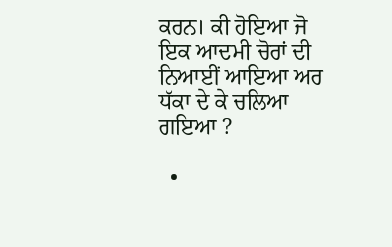ਕਰਨ। ਕੀ ਹੋਇਆ ਜੋ ਇਕ ਆਦਮੀ ਚੋਰਾਂ ਦੀ ਨਿਆਈਂ ਆਇਆ ਅਰ ਧੱਕਾ ਦੇ ਕੇ ਚਲਿਆ ਗਇਆ ?

  •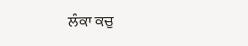ਲੰਕਾ ਕਚੁ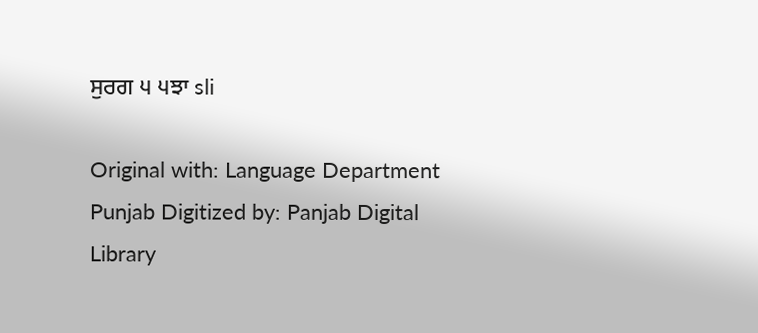ਸੁਰਗ ੫ ੫ਝਾ sli

Original with: Language Department Punjab Digitized by: Panjab Digital Library